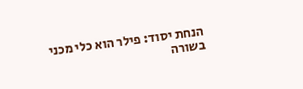הנחת יסוד: פילר הוא כלי מכני
בשורה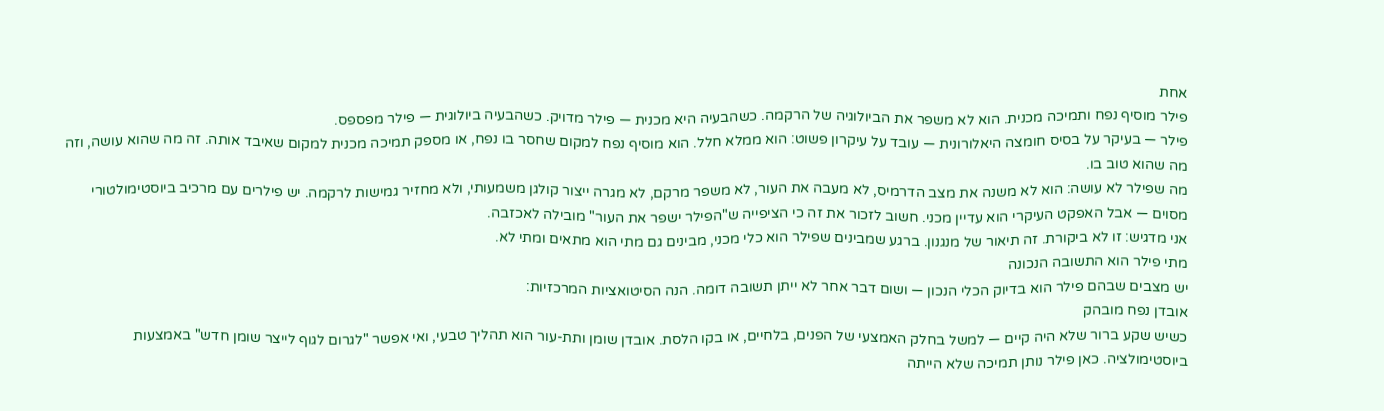אחת
פילר מוסיף נפח ותמיכה מכנית. הוא לא משפר את הביולוגיה של הרקמה. כשהבעיה היא מכנית — פילר מדויק. כשהבעיה ביולוגית — פילר מפספס.
פילר — בעיקר על בסיס חומצה היאלורונית — עובד על עיקרון פשוט: הוא ממלא חלל. הוא מוסיף נפח למקום שחסר בו נפח, או מספק תמיכה מכנית למקום שאיבד אותה. זה מה שהוא עושה, וזה מה שהוא טוב בו.
מה שפילר לא עושה: הוא לא משנה את מצב הדרמיס, לא מעבה את העור, לא משפר מרקם, לא מגרה ייצור קולגן משמעותי, ולא מחזיר גמישות לרקמה. יש פילרים עם מרכיב ביוסטימולטורי מסוים — אבל האפקט העיקרי הוא עדיין מכני. חשוב לזכור את זה כי הציפייה ש"הפילר ישפר את העור" מובילה לאכזבה.
אני מדגיש: זו לא ביקורת. זה תיאור של מנגנון. ברגע שמבינים שפילר הוא כלי מכני, מבינים גם מתי הוא מתאים ומתי לא.
מתי פילר הוא התשובה הנכונה
יש מצבים שבהם פילר הוא בדיוק הכלי הנכון — ושום דבר אחר לא ייתן תשובה דומה. הנה הסיטואציות המרכזיות:
אובדן נפח מובהק
כשיש שקע ברור שלא היה קיים — למשל בחלק האמצעי של הפנים, בלחיים, או בקו הלסת. אובדן שומן ותת-עור הוא תהליך טבעי, ואי אפשר "לגרום לגוף לייצר שומן חדש" באמצעות ביוסטימולציה. כאן פילר נותן תמיכה שלא הייתה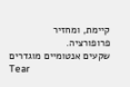קיימת, ומחזיר פרופורציה.
שקעים אנטומיים מוגדרים
Tear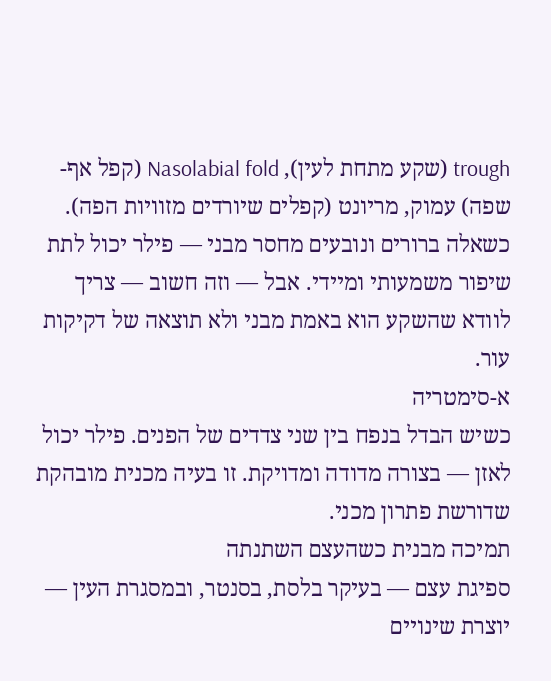trough (שקע מתחת לעין), Nasolabial fold (קפל אף-שפה) עמוק, מריונט (קפלים שיורדים מזוויות הפה). כשאלה ברורים ונובעים מחסר מבני — פילר יכול לתת שיפור משמעותי ומיידי. אבל — וזה חשוב — צריך לוודא שהשקע הוא באמת מבני ולא תוצאה של דקיקות עור.
א-סימטריה
כשיש הבדל בנפח בין שני צדדים של הפנים. פילר יכול לאזן — בצורה מדודה ומדויקת. זו בעיה מכנית מובהקת שדורשת פתרון מכני.
תמיכה מבנית כשהעצם השתנתה
ספיגת עצם — בעיקר בלסת, בסנטר, ובמסגרת העין — יוצרת שינויים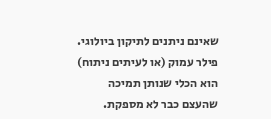שאינם ניתנים לתיקון ביולוגי. פילר עמוק (או לעיתים ניתוח) הוא הכלי שנותן תמיכה שהעצם כבר לא מספקת.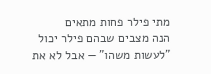מתי פילר פחות מתאים
הנה מצבים שבהם פילר יכול "לעשות משהו" — אבל לא את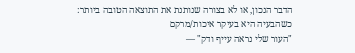הדבר הנכון, או לא בצורה שנותנת את התוצאה הטובה ביותר:
כשהבעיה היא בעיקר איכות/מרקם
"העור שלי נראה עייף ודק" —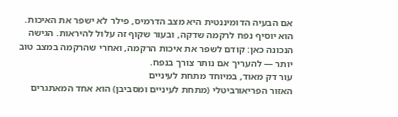אם הבעיה הדומיננטית היא מצב הדרמיס, פילר לא ישפר את האיכות. הוא יוסיף נפח לרקמה שדקה, ובעור שקוף זה עלול להיראות. הגישה הנכונה כאן: קודם לשפר את איכות הרקמה, ואחרי שהרקמה במצב טוב יותר — להעריך אם נותר צורך בנפח.
עור דק מאוד, במיוחד מתחת לעיניים
האזור הפריאורביטלי (מתחת לעיניים ומסביבן) הוא אחד המאתגרים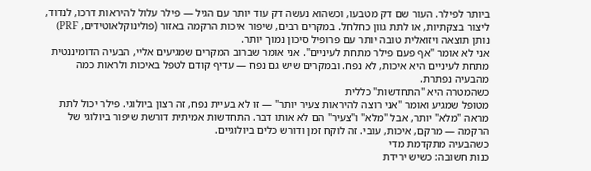ביותר לפילר. העור שם דק מטבעו, וכשהוא נעשה דק עוד יותר עם הגיל — פילר עלול להיראות דרכו, לנדוד, ליצור בצקתיות, או לתת גוון כחלחל. במקרים רבים, שיפור איכות הרקמה באזור (פולינוקלאוטידים, PRF) נותן תוצאה ויזואלית טובה יותר עם פרופיל סיכון נמוך יותר.
אני לא אומר "אף פעם פילר מתחת לעיניים". אני אומר שברוב המקרים שמגיעים אליי, הבעיה הדומיננטית מתחת לעיניים היא איכות, לא נפח. ובמקרים שיש גם נפח — עדיף קודם לטפל באיכות ולראות כמה מהבעיה נפתרת.
כשהמטרה היא "התחדשות" כללית
מטופל שמגיע ואומר "אני רוצה להיראות צעיר יותר" — זו לא בעיית נפח, זה רצון ביולוגי. פילר יכול לתת מראה "מלא" יותר, אבל "מלא" ו"צעיר" הם לא אותו דבר. התחדשות אמיתית דורשת שיפור ביולוגי של הרקמה — מרקם, איכות, עובי. זה לוקח זמן ודורש כלים ביולוגיים.
כשהבעיה מתקדמת מדי
כנות חשובה: כשיש ירידת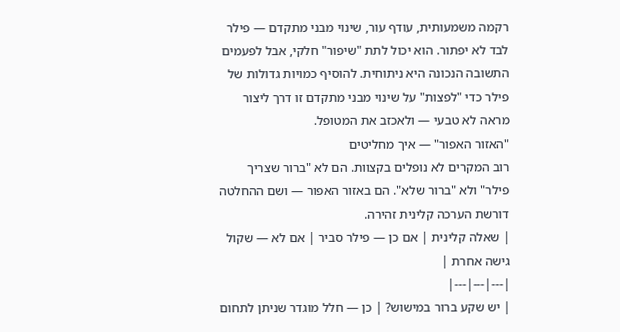רקמה משמעותית, עודף עור, שינוי מבני מתקדם — פילר לבד לא יפתור. הוא יכול לתת "שיפור" חלקי, אבל לפעמים התשובה הנכונה היא ניתוחית. להוסיף כמויות גדולות של פילר כדי "לפצות" על שינוי מבני מתקדם זו דרך ליצור מראה לא טבעי — ולאכזב את המטופל.
"האזור האפור" — איך מחליטים
רוב המקרים לא נופלים בקצוות. הם לא "ברור שצריך פילר" ולא "ברור שלא". הם באזור האפור — ושם ההחלטה דורשת הערכה קלינית זהירה.
| שאלה קלינית | אם כן — פילר סביר | אם לא — שקול גישה אחרת |
|---|---|---|
| יש שקע ברור במישוש? | כן — חלל מוגדר שניתן לתחום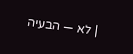| לא — הבעיה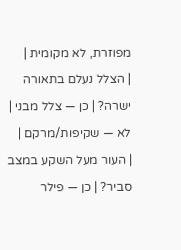מפוזרת, לא מקומית |
| הצלל נעלם בתאורה ישרה? | כן — צלל מבני | לא — שקיפות/מרקם |
| העור מעל השקע במצב סביר? | כן — פילר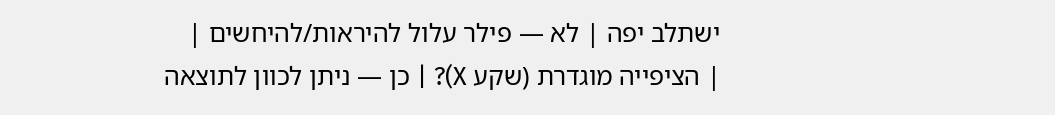ישתלב יפה | לא — פילר עלול להיראות/להיחשים |
| הציפייה מוגדרת (שקע X)? | כן — ניתן לכוון לתוצאה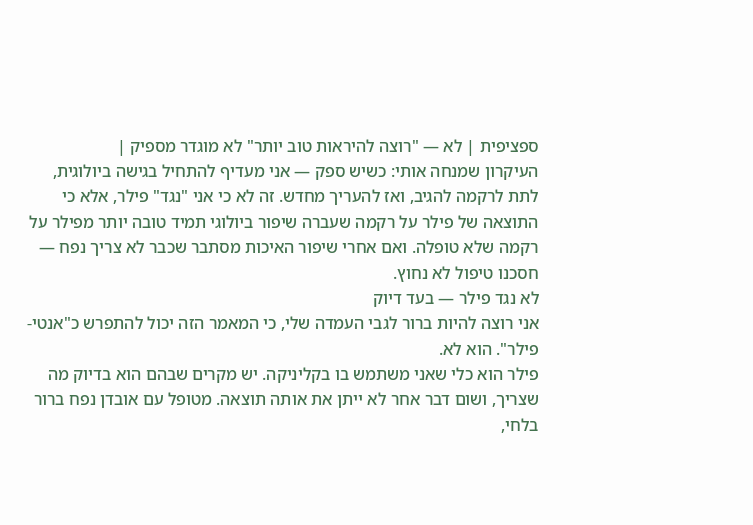ספציפית | לא — "רוצה להיראות טוב יותר" לא מוגדר מספיק |
העיקרון שמנחה אותי: כשיש ספק — אני מעדיף להתחיל בגישה ביולוגית, לתת לרקמה להגיב, ואז להעריך מחדש. זה לא כי אני "נגד" פילר, אלא כי התוצאה של פילר על רקמה שעברה שיפור ביולוגי תמיד טובה יותר מפילר על רקמה שלא טופלה. ואם אחרי שיפור האיכות מסתבר שכבר לא צריך נפח — חסכנו טיפול לא נחוץ.
לא נגד פילר — בעד דיוק
אני רוצה להיות ברור לגבי העמדה שלי, כי המאמר הזה יכול להתפרש כ"אנטי-פילר". הוא לא.
פילר הוא כלי שאני משתמש בו בקליניקה. יש מקרים שבהם הוא בדיוק מה שצריך, ושום דבר אחר לא ייתן את אותה תוצאה. מטופל עם אובדן נפח ברור בלחי,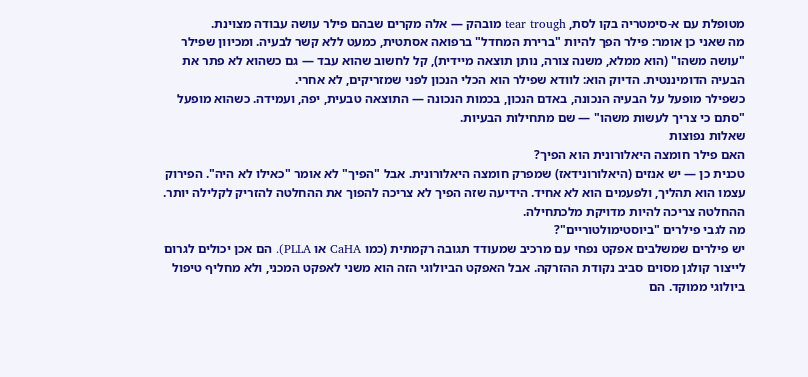מטופלת עם א-סימטריה בקו לסת, tear trough מובהק — אלה מקרים שבהם פילר עושה עבודה מצוינת.
מה שאני כן אומר: פילר הפך להיות "ברירת המחדל" ברפואה אסתטית, כמעט ללא קשר לבעיה. ומכיוון שפילר "עושה משהו" (הוא ממלא, משנה צורה, נותן תוצאה מיידית), קל לחשוב שהוא עבד — גם כשהוא לא פתר את הבעיה הדומיננטית. הדיוק הוא: לוודא שפילר הוא הכלי הנכון לפני שמזריקים, לא אחרי.
כשפילר מופעל על הבעיה הנכונה, באדם הנכון, בכמות הנכונה — התוצאה טבעית, יפה, ועמידה. כשהוא מופעל "סתם כי צריך לעשות משהו" — שם מתחילות הבעיות.
שאלות נפוצות
האם פילר חומצה היאלורונית הוא הפיך?
טכנית כן — יש אנזים (היאלורונידאז) שמפרק חומצה היאלורונית. אבל "הפיך" לא אומר "כאילו לא היה". הפירוק עצמו הוא תהליך, ולפעמים הוא לא אחיד. הידיעה שזה הפיך לא צריכה להפוך את ההחלטה להזריק לקלילה יותר. ההחלטה צריכה להיות מדויקת מלכתחילה.
מה לגבי פילרים "ביוסטימולטוריים"?
יש פילרים שמשלבים אפקט נפחי עם מרכיב שמעודד תגובה רקמתית (כמו CaHA או PLLA). הם אכן יכולים לגרום לייצור קולגן מסוים סביב נקודת ההזרקה. אבל האפקט הביולוגי הזה הוא משני לאפקט המכני, ולא מחליף טיפול ביולוגי ממוקד. הם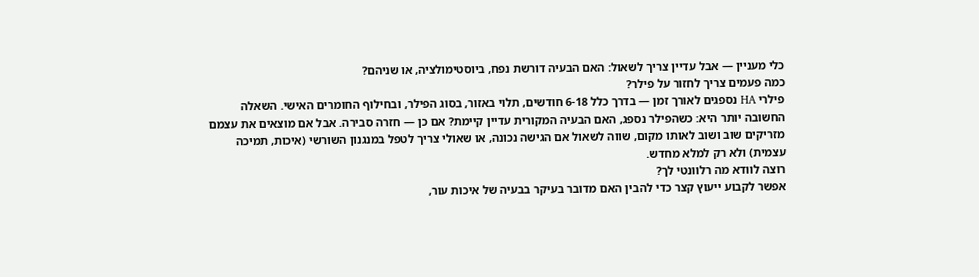כלי מעניין — אבל עדיין צריך לשאול: האם הבעיה דורשת נפח, ביוסטימולציה, או שניהם?
כמה פעמים צריך לחזור על פילר?
פילרי HA נספגים לאורך זמן — בדרך כלל 6-18 חודשים, תלוי באזור, בסוג הפילר, ובחילוף החומרים האישי. השאלה החשובה יותר היא: כשהפילר נספג, האם הבעיה המקורית עדיין קיימת? אם כן — חזרה סבירה. אבל אם מוצאים את עצמם מזריקים שוב ושוב לאותו מקום, שווה לשאול אם הגישה נכונה, או שאולי צריך לטפל במנגנון השורשי (איכות, תמיכה עצמית) ולא רק למלא מחדש.
רוצה לוודא מה רלוונטי לך?
אפשר לקבוע ייעוץ קצר כדי להבין האם מדובר בעיקר בבעיה של איכות עור,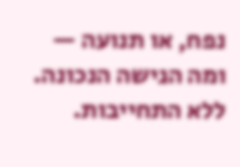נפח, או תנועה — ומה הגישה הנכונה. ללא התחייבות.